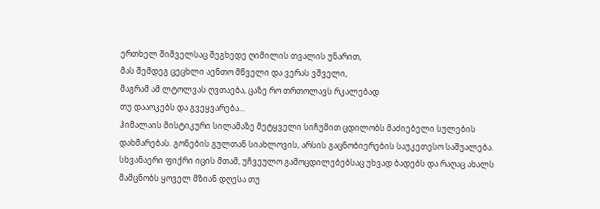ერთხელ შიშველსაც შეგხედე ღიმილის თვალის უნარით,
მას შემდეგ ცეცხლი აენთო მწველი და ვერას ვშველი,
მაგრამ ამ ლტოლვას ღვთაება, ცაზე რო თრთოლავს რკალებად
თუ დააოკებს და გვეყვარება...
ჰიმალაის მისტიკური სილამაზე მეტყველი სიჩუმით ცდილობს მაძიებელი სულების დახმარებას. გონების გულთან სიახლოვის, არსის გაცნობიერების საუკეთესო საშუალება. სხვანაერი ფიქრი იცის მთამ, უჩვეულო გამოცდილებებსაც უხვად ბადებს და რაღაც ახალს მამცნობს ყოველ მზიან დღესა თუ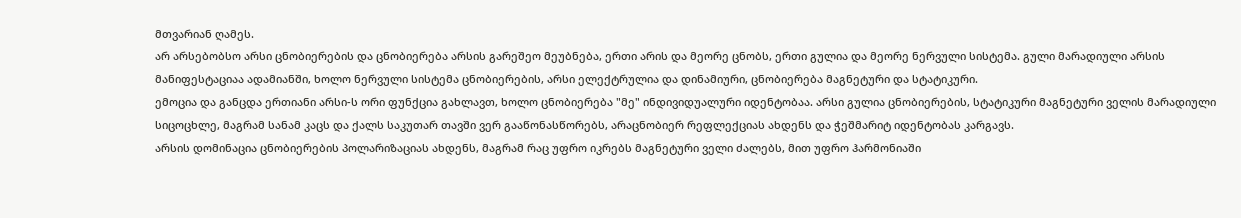მთვარიან ღამეს.
არ არსებობსო არსი ცნობიერების და ცნობიერება არსის გარეშეო მეუბნება, ერთი არის და მეორე ცნობს, ერთი გულია და მეორე ნერვული სისტემა. გული მარადიული არსის მანიფესტაციაა ადამიანში, ხოლო ნერვული სისტემა ცნობიერების, არსი ელექტრულია და დინამიური, ცნობიერება მაგნეტური და სტატიკური.
ემოცია და განცდა ერთიანი არსი-ს ორი ფუნქცია გახლავთ, ხოლო ცნობიერება "მე" ინდივიდუალური იდენტობაა. არსი გულია ცნობიერების, სტატიკური მაგნეტური ველის მარადიული სიცოცხლე, მაგრამ სანამ კაცს და ქალს საკუთარ თავში ვერ გააწონასწორებს, არაცნობიერ რეფლექციას ახდენს და ჭეშმარიტ იდენტობას კარგავს.
არსის დომინაცია ცნობიერების პოლარიზაციას ახდენს, მაგრამ რაც უფრო იკრებს მაგნეტური ველი ძალებს, მით უფრო ჰარმონიაში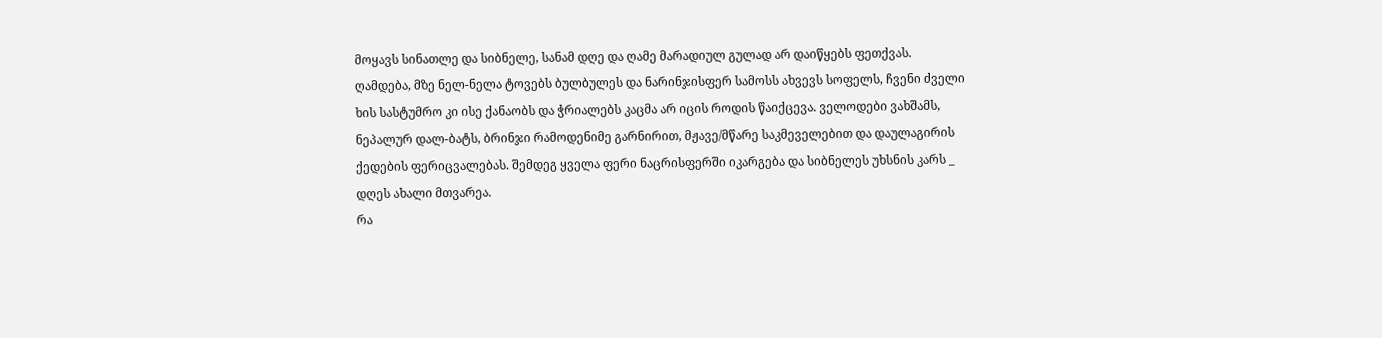მოყავს სინათლე და სიბნელე, სანამ დღე და ღამე მარადიულ გულად არ დაიწყებს ფეთქვას.
ღამდება, მზე ნელ-ნელა ტოვებს ბულბულეს და ნარინჯისფერ სამოსს ახვევს სოფელს, ჩვენი ძველი ხის სასტუმრო კი ისე ქანაობს და ჭრიალებს კაცმა არ იცის როდის წაიქცევა. ველოდები ვახშამს, ნეპალურ დალ-ბატს, ბრინჯი რამოდენიმე გარნირით, მჟავე/მწარე საკმეველებით და დაულაგირის ქედების ფერიცვალებას. შემდეგ ყველა ფერი ნაცრისფერში იკარგება და სიბნელეს უხსნის კარს _ დღეს ახალი მთვარეა.
რა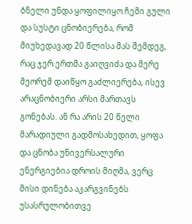ბნელი უნდა ყოფილიყო ჩემი გული და სუსტი ცნობიერება, რომ მიუხედავად 20 წლისა მას შემდეგ, რაც ჯერ ერთმა გაიღვიძა და მერე მეორემ დაიწყო გაძლიერება, ისევ არაცნობიერი არსი მართავს გონებას. ან რა არის 20 წელი მარადიული გადმოსახედით, ყოფა და ცნობა უნივერსალური ენერგიებია დროის მიღმა, ვერც მისი დინება აკარგვინებს უსასრულობითვე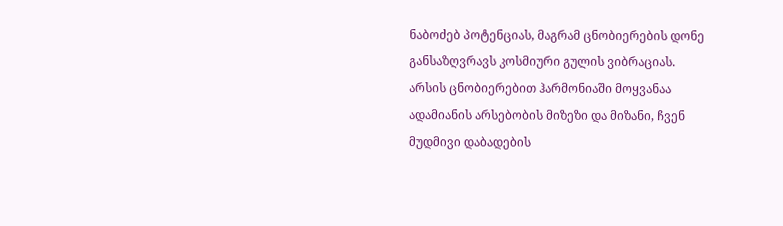ნაბოძებ პოტენციას, მაგრამ ცნობიერების დონე განსაზღვრავს კოსმიური გულის ვიბრაციას.
არსის ცნობიერებით ჰარმონიაში მოყვანაა ადამიანის არსებობის მიზეზი და მიზანი, ჩვენ მუდმივი დაბადების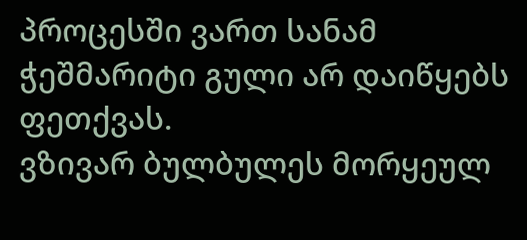პროცესში ვართ სანამ ჭეშმარიტი გული არ დაიწყებს ფეთქვას.
ვზივარ ბულბულეს მორყეულ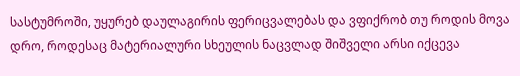სასტუმროში, უყურებ დაულაგირის ფერიცვალებას და ვფიქრობ თუ როდის მოვა დრო, როდესაც მატერიალური სხეულის ნაცვლად შიშველი არსი იქცევა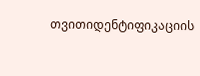თვითიდენტიფიკაციის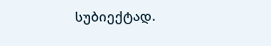სუბიექტად.